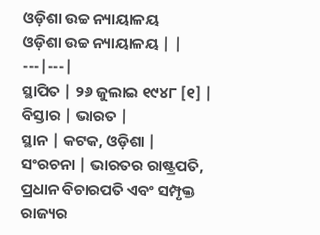ଓଡ଼ିଶା ଉଚ୍ଚ ନ୍ୟାୟାଳୟ
ଓଡ଼ିଶା ଉଚ୍ଚ ନ୍ୟାୟାଳୟ | |
---|---|
ସ୍ଥାପିତ | ୨୬ ଜୁଲାଇ ୧୯୪୮ [୧] |
ବିସ୍ତାର | ଭାରତ |
ସ୍ଥାନ | କଟକ, ଓଡ଼ିଶା |
ସଂରଚନା | ଭାରତର ରାଷ୍ଟ୍ରପତି, ପ୍ରଧାନ ବିଚାରପତି ଏବଂ ସମ୍ପୃକ୍ତ ରାଜ୍ୟର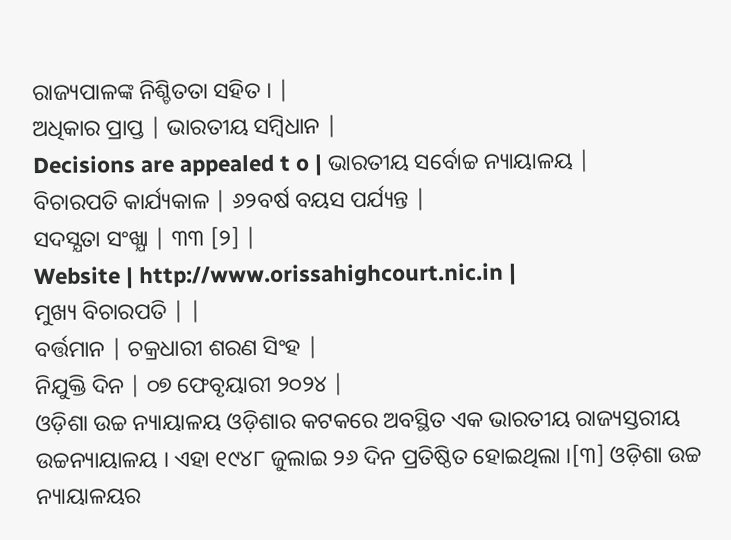ରାଜ୍ୟପାଳଙ୍କ ନିଶ୍ଚିତତା ସହିତ । |
ଅଧିକାର ପ୍ରାପ୍ତ | ଭାରତୀୟ ସମ୍ବିଧାନ |
Decisions are appealed t o | ଭାରତୀୟ ସର୍ବୋଚ୍ଚ ନ୍ୟାୟାଳୟ |
ବିଚାରପତି କାର୍ଯ୍ୟକାଳ | ୬୨ବର୍ଷ ବୟସ ପର୍ଯ୍ୟନ୍ତ |
ସଦସ୍ଯତା ସଂଖ୍ଯା | ୩୩ [୨] |
Website | http://www.orissahighcourt.nic.in |
ମୁଖ୍ୟ ବିଚାରପତି | |
ବର୍ତ୍ତମାନ | ଚକ୍ରଧାରୀ ଶରଣ ସିଂହ |
ନିଯୁକ୍ତି ଦିନ | ୦୭ ଫେବୃୟାରୀ ୨୦୨୪ |
ଓଡ଼ିଶା ଉଚ୍ଚ ନ୍ୟାୟାଳୟ ଓଡ଼ିଶାର କଟକରେ ଅବସ୍ଥିତ ଏକ ଭାରତୀୟ ରାଜ୍ୟସ୍ତରୀୟ ଉଚ୍ଚନ୍ୟାୟାଳୟ । ଏହା ୧୯୪୮ ଜୁଲାଇ ୨୬ ଦିନ ପ୍ରତିଷ୍ଠିତ ହୋଇଥିଲା ।[୩] ଓଡ଼ିଶା ଉଚ୍ଚ ନ୍ୟାୟାଳୟର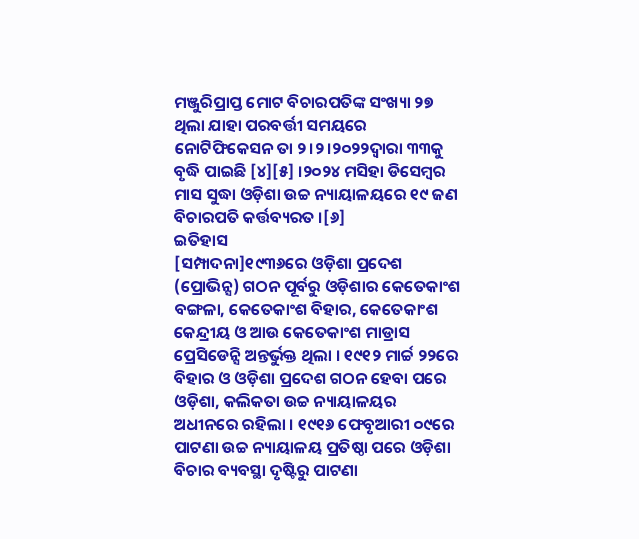ମଞ୍ଜୁରିପ୍ରାପ୍ତ ମୋଟ ବିଚାରପତିଙ୍କ ସଂଖ୍ୟା ୨୭ ଥିଲା ଯାହା ପରବର୍ତ୍ତୀ ସମୟରେ ନୋଟିଫିକେସନ ତା ୨।୨।୨୦୨୨ଦ୍ୱାରା ୩୩କୁ ବୃଦ୍ଧି ପାଇଛି [୪][୫] ।୨୦୨୪ ମସିହା ଡିସେମ୍ବର ମାସ ସୁଦ୍ଧା ଓଡ଼ିଶା ଉଚ୍ଚ ନ୍ୟାୟାଳୟରେ ୧୯ ଜଣ ବିଚାରପତି କର୍ତ୍ତବ୍ୟରତ ।[୬]
ଇତିହାସ
[ସମ୍ପାଦନା]୧୯୩୬ରେ ଓଡ଼ିଶା ପ୍ରଦେଶ (ପ୍ରୋଭିନ୍ସ) ଗଠନ ପୂର୍ବରୁ ଓଡ଼ିଶାର କେତେକାଂଶ ବଙ୍ଗଳା, କେତେକାଂଶ ବିହାର, କେତେକାଂଶ କେନ୍ଦ୍ରୀୟ ଓ ଆଉ କେତେକାଂଶ ମାଡ୍ରାସ ପ୍ରେସିଡେନ୍ସି ଅନ୍ତର୍ଭୁକ୍ତ ଥିଲା । ୧୯୧୨ ମାର୍ଚ୍ଚ ୨୨ରେ ବିହାର ଓ ଓଡ଼ିଶା ପ୍ରଦେଶ ଗଠନ ହେବା ପରେ ଓଡ଼ିଶା, କଲିକତା ଉଚ୍ଚ ନ୍ୟାୟାଳୟର ଅଧୀନରେ ରହିଲା । ୧୯୧୬ ଫେବୃଆରୀ ୦୯ରେ ପାଟଣା ଉଚ୍ଚ ନ୍ୟାୟାଳୟ ପ୍ରତିଷ୍ଠା ପରେ ଓଡ଼ିଶା ବିଚାର ବ୍ୟବସ୍ଥା ଦୃଷ୍ଟିରୁ ପାଟଣା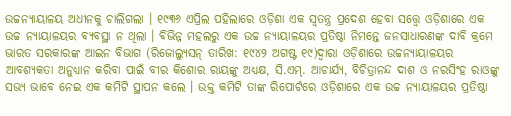ଉଚ୍ଚନ୍ୟାୟାଳୟ ଅଧୀନକୁ ଚାଲିଗଲା । ୧୯୩୬ ଏପ୍ରିଲ ପହିଲାରେ ଓଡ଼ିଶା ଏକ ସ୍ୱତନ୍ତ୍ର ପ୍ରଦେଶ ହେବା ସତ୍ତ୍ୱେ ଓଡ଼ିଶାରେ ଏକ ଉଚ୍ଚ ନ୍ୟାୟାଳୟର ବ୍ୟବସ୍ଥା ନ ଥିଲା । ବିଭିନ୍ନ ମହଲରୁ ଏକ ଉଚ୍ଚ ନ୍ୟାୟାଳୟର ପ୍ରତିଷ୍ଠା ନିମନ୍ତେ ଜନସାଧାରଣଙ୍କ ଦାବି କ୍ରମେ ଭାରତ ସରକାରଙ୍କ ଆଇନ ବିଭାଗ (ରିଜୋଲ୍ୟୁସନ୍ ତାରିଖ: ୧୯୪୨ ଅଗଷ୍ଟ ୧୯)ଦ୍ୱାରା ଓଡ଼ିଶାରେ ଉଚ୍ଚନ୍ୟାୟାଳୟର ଆବଶ୍ୟକତା ଅନୁଧ୍ୟାନ କରିବା ପାଇଁ ବୀର କିଶୋର ରାୟଙ୍କୁ ଅଧ୍ୟକ୍ଷ, ସି.ଏମ୍. ଆଚାର୍ଯ୍ୟ, ବିଚିତ୍ରାନନ୍ଦ ଦାଶ ଓ ନରସିଂହ ରାଓଙ୍କୁ ସଭ୍ୟ ଭାବେ ନେଇ ଏକ କମିଟି ସ୍ଥାପନ କଲେ । ଉକ୍ତ କମିଟି ତାଙ୍କ ରିପୋର୍ଟରେ ଓଡ଼ିଶାରେ ଏକ ଉଚ୍ଚ ନ୍ୟାୟାଳୟର ପ୍ରତିଷ୍ଠା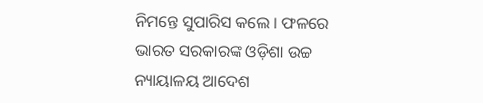ନିମନ୍ତେ ସୁପାରିସ କଲେ । ଫଳରେ ଭାରତ ସରକାରଙ୍କ ଓଡ଼ିଶା ଉଚ୍ଚ ନ୍ୟାୟାଳୟ ଆଦେଶ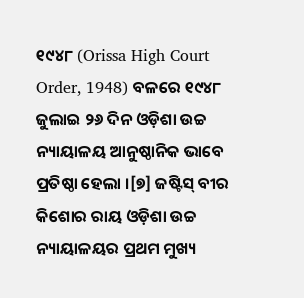୧୯୪୮ (Orissa High Court Order, 1948) ବଳରେ ୧୯୪୮ ଜୁଲାଇ ୨୬ ଦିନ ଓଡ଼ିଶା ଉଚ୍ଚ ନ୍ୟାୟାଳୟ ଆନୁଷ୍ଠାନିକ ଭାବେ ପ୍ରତିଷ୍ଠା ହେଲା ।[୭] ଜଷ୍ଟିସ୍ ବୀର କିଶୋର ରାୟ ଓଡ଼ିଶା ଉଚ୍ଚ ନ୍ୟାୟାଳୟର ପ୍ରଥମ ମୁଖ୍ୟ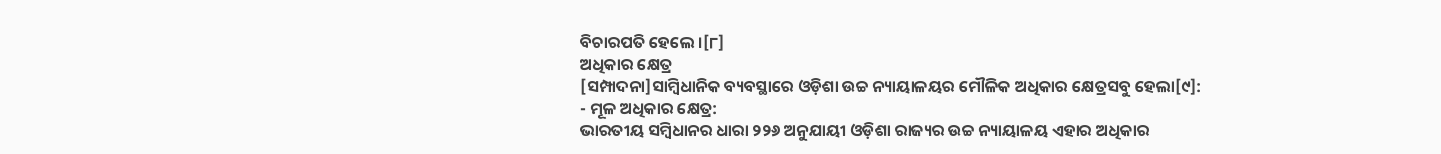ବିଚାରପତି ହେଲେ ।[୮]
ଅଧିକାର କ୍ଷେତ୍ର
[ସମ୍ପାଦନା]ସାମ୍ବିଧାନିକ ବ୍ୟବସ୍ଥାରେ ଓଡ଼ିଶା ଉଚ୍ଚ ନ୍ୟାୟାଳୟର ମୌଳିକ ଅଧିକାର କ୍ଷେତ୍ରସବୁ ହେଲା[୯]:
- ମୂଳ ଅଧିକାର କ୍ଷେତ୍ର:
ଭାରତୀୟ ସମ୍ବିଧାନର ଧାରା ୨୨୬ ଅନୁଯାୟୀ ଓଡ଼ିଶା ରାଜ୍ୟର ଉଚ୍ଚ ନ୍ୟାୟାଳୟ ଏହାର ଅଧିକାର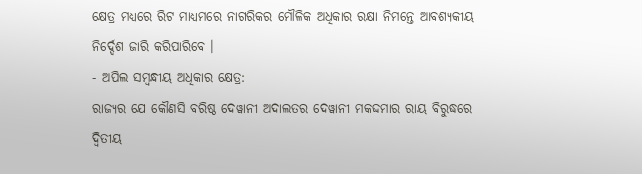କ୍ଷେତ୍ର ମଧ୍ୟରେ ରିଟ ମାଧ୍ୟମରେ ନାଗରିକର ମୌଳିକ ଅଧିକାର ରକ୍ଷା ନିମନ୍ତେ ଆବଶ୍ୟକୀୟ ନିର୍ଦ୍ଦେଶ ଜାରି କରିପାରିବେ ।
- ଅପିଲ ସମ୍ବନ୍ଧୀୟ ଅଧିକାର କ୍ଷେତ୍ର:
ରାଜ୍ୟର ଯେ କୌଣସି ବରିଷ୍ଠ ଦେୱାନୀ ଅଦାଲତର ଦେୱାନୀ ମକଦ୍ଦମାର ରାୟ ବିରୁଦ୍ଧରେ ଦ୍ୱିତୀୟ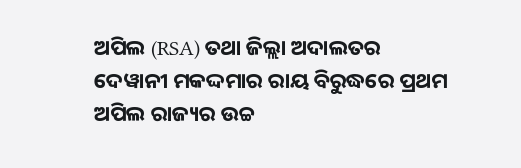ଅପିଲ (RSA) ତଥା ଜିଲ୍ଲା ଅଦାଲତର ଦେୱାନୀ ମକଦ୍ଦମାର ରାୟ ବିରୁଦ୍ଧରେ ପ୍ରଥମ ଅପିଲ ରାଜ୍ୟର ଉଚ୍ଚ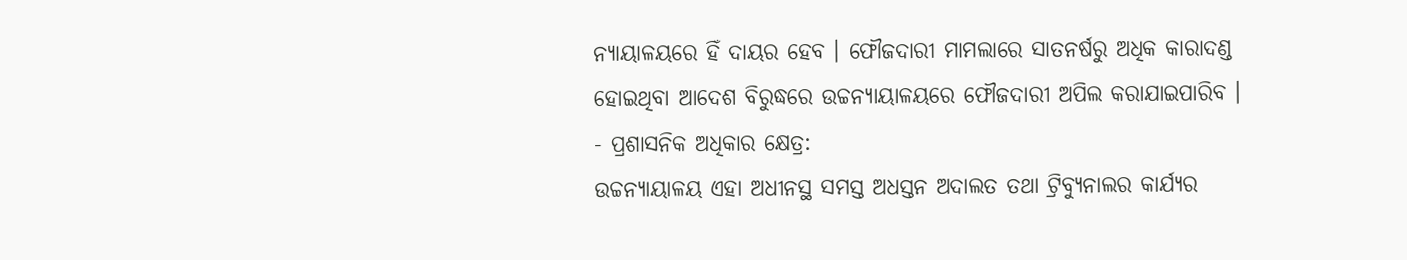ନ୍ୟାୟାଳୟରେ ହିଁ ଦାୟର ହେବ । ଫୌଜଦାରୀ ମାମଲାରେ ସାତନର୍ଷରୁ ଅଧିକ କାରାଦଣ୍ଡ ହୋଇଥିବା ଆଦେଶ ବିରୁଦ୍ଧରେ ଉଚ୍ଚନ୍ୟାୟାଳୟରେ ଫୌଜଦାରୀ ଅପିଲ କରାଯାଇପାରିବ ।
- ପ୍ରଶାସନିକ ଅଧିକାର କ୍ଷେତ୍ର:
ଉଚ୍ଚନ୍ୟାୟାଳୟ ଏହା ଅଧୀନସ୍ଥ ସମସ୍ତ ଅଧସ୍ତନ ଅଦାଲତ ତଥା ଟ୍ରିବ୍ୟୁନାଲର କାର୍ଯ୍ୟର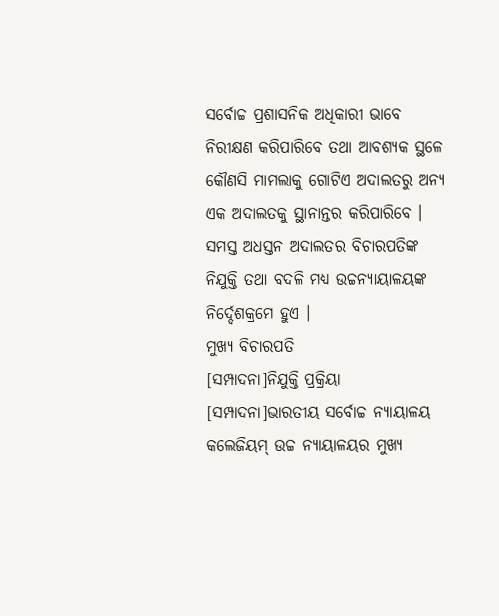ସର୍ବୋଚ୍ଚ ପ୍ରଶାସନିକ ଅଧିକାରୀ ଭାବେ ନିରୀକ୍ଷଣ କରିପାରିବେ ତଥା ଆବଶ୍ୟକ ସ୍ଥଳେ କୌଣସି ମାମଲାକୁ ଗୋଟିଏ ଅଦାଲତରୁ ଅନ୍ୟ ଏକ ଅଦାଲତକୁ ସ୍ଥାନାନ୍ତର କରିପାରିବେ । ସମସ୍ତ ଅଧସ୍ତନ ଅଦାଲତର ବିଚାରପତିଙ୍କ ନିଯୁକ୍ତି ତଥା ବଦଳି ମଧ୍ୟ ଉଚ୍ଚନ୍ୟାୟାଳୟଙ୍କ ନିର୍ଦ୍ଦେଶକ୍ରମେ ହୁଏ ।
ମୁଖ୍ୟ ବିଚାରପତି
[ସମ୍ପାଦନା]ନିଯୁକ୍ତି ପ୍ରକ୍ରିୟା
[ସମ୍ପାଦନା]ଭାରତୀୟ ସର୍ବୋଚ୍ଚ ନ୍ୟାୟାଳୟ କଲେଜିୟମ୍ ଉଚ୍ଚ ନ୍ୟାୟାଳୟର ମୁଖ୍ୟ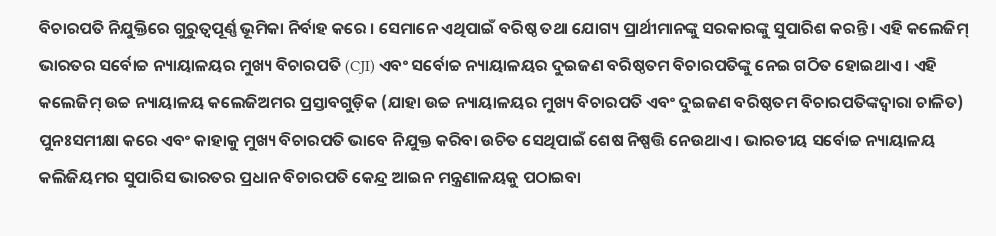ବିଚାରପତି ନିଯୁକ୍ତିରେ ଗୁରୁତ୍ୱପୂର୍ଣ୍ଣ ଭୂମିକା ନିର୍ବାହ କରେ । ସେମାନେ ଏଥିପାଇଁ ବରିଷ୍ଠ ତଥା ଯୋଗ୍ୟ ପ୍ରାର୍ଥୀମାନଙ୍କୁ ସରକାରଙ୍କୁ ସୁପାରିଶ କରନ୍ତି । ଏହି କଲେଜିମ୍ ଭାରତର ସର୍ବୋଚ୍ଚ ନ୍ୟାୟାଳୟର ମୁଖ୍ୟ ବିଚାରପତି (CJI) ଏବଂ ସର୍ବୋଚ୍ଚ ନ୍ୟାୟାଳୟର ଦୁଇଜଣ ବରିଷ୍ଠତମ ବିଚାରପତିଙ୍କୁ ନେଇ ଗଠିତ ହୋଇଥାଏ । ଏହି କଲେଜିମ୍ ଉଚ୍ଚ ନ୍ୟାୟାଳୟ କଲେଜିଅମର ପ୍ରସ୍ତାବଗୁଡ଼ିକ (ଯାହା ଉଚ୍ଚ ନ୍ୟାୟାଳୟର ମୁଖ୍ୟ ବିଚାରପତି ଏବଂ ଦୁଇଜଣ ବରିଷ୍ଠତମ ବିଚାରପତିଙ୍କଦ୍ୱାରା ଚାଳିତ) ପୁନଃସମୀକ୍ଷା କରେ ଏବଂ କାହାକୁ ମୁଖ୍ୟ ବିଚାରପତି ଭାବେ ନିଯୁକ୍ତ କରିବା ଉଚିତ ସେଥିପାଇଁ ଶେଷ ନିଷ୍ପତ୍ତି ନେଉଥାଏ । ଭାରତୀୟ ସର୍ବୋଚ୍ଚ ନ୍ୟାୟାଳୟ କଲିଜିୟମର ସୁପାରିସ ଭାରତର ପ୍ରଧାନ ବିଚାରପତି କେନ୍ଦ୍ର ଆଇନ ମନ୍ତ୍ରଣାଳୟକୁ ପଠାଇବା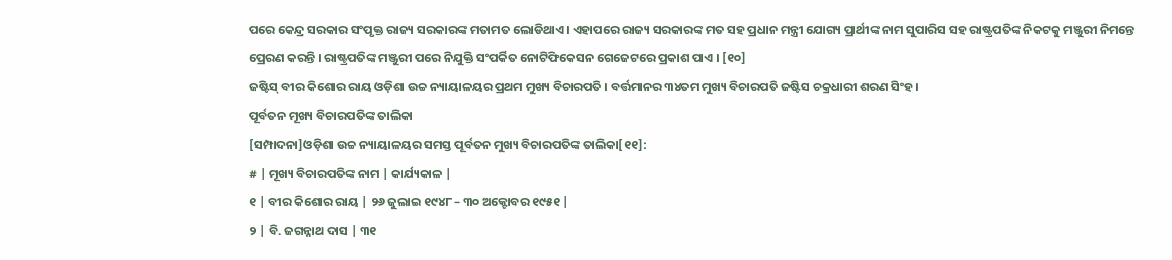ପରେ କେନ୍ଦ୍ର ସରକାର ସଂପୃକ୍ତ ରାଜ୍ୟ ସରକାରଙ୍କ ମତାମତ ଲୋଡିଥାଏ । ଏହାପରେ ରାଜ୍ୟ ସରକାରଙ୍କ ମତ ସହ ପ୍ରଧାନ ମନ୍ତ୍ରୀ ଯୋଗ୍ୟ ପ୍ରାର୍ଥୀଙ୍କ ନାମ ସୁପାରିସ ସହ ରାଷ୍ଟ୍ରପତିଙ୍କ ନିକଟକୁ ମଞ୍ଜୁରୀ ନିମନ୍ତେ ପ୍ରେରଣ କରନ୍ତି । ରାଷ୍ଟ୍ରପତିଙ୍କ ମଞ୍ଜୁରୀ ପରେ ନିଯୁକ୍ତି ସଂପର୍କିତ ନୋଟିଫିକେସନ ଗେଜେଟରେ ପ୍ରକାଶ ପାଏ । [୧୦]
ଜଷ୍ଟିସ୍ ବୀର କିଶୋର ରାୟ ଓଡ଼ିଶା ଉଚ୍ଚ ନ୍ୟାୟାଳୟର ପ୍ରଥମ ମୁଖ୍ୟ ବିଚାରପତି । ବର୍ତ୍ତମାନର ୩୪ତମ ମୁଖ୍ୟ ବିଚାରପତି ଜଷ୍ଟିସ ଚକ୍ରଧାରୀ ଶରଣ ସିଂହ ।
ପୂର୍ବତନ ମୂଖ୍ୟ ବିଚାରପତିଙ୍କ ତାଲିକା
[ସମ୍ପାଦନା]ଓଡ଼ିଶା ଉଚ୍ଚ ନ୍ୟାୟାଳୟର ସମସ୍ତ ପୂର୍ବତନ ମୁଖ୍ୟ ବିଚାରପତିଙ୍କ ତାଲିକା[୧୧]:
# | ମୂଖ୍ୟ ବିଚାରପତିଙ୍କ ନାମ | କାର୍ଯ୍ୟକାଳ |
୧ | ବୀର କିଶୋର ରାୟ | ୨୬ ଜୁଲାଇ ୧୯୪୮ – ୩୦ ଅକ୍ଟୋବର ୧୯୫୧ |
୨ | ବି. ଜଗନ୍ନାଥ ଦାସ | ୩୧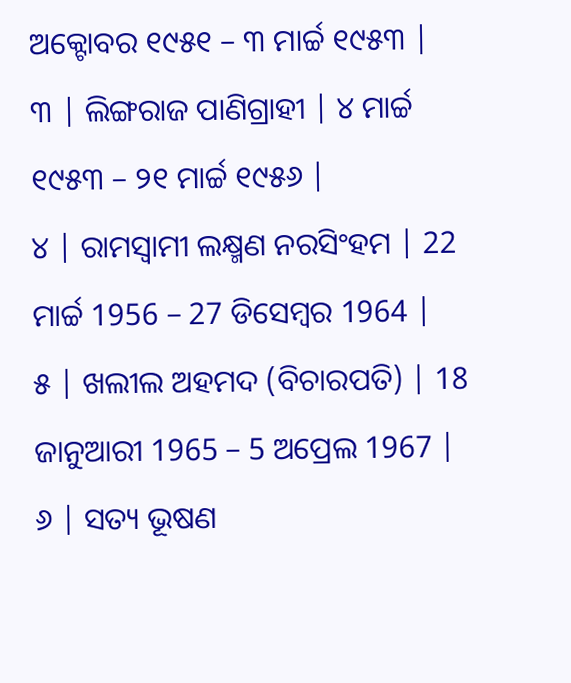ଅକ୍ଟୋବର ୧୯୫୧ – ୩ ମାର୍ଚ୍ଚ ୧୯୫୩ |
୩ | ଲିଙ୍ଗରାଜ ପାଣିଗ୍ରାହୀ | ୪ ମାର୍ଚ୍ଚ ୧୯୫୩ – ୨୧ ମାର୍ଚ୍ଚ ୧୯୫୬ |
୪ | ରାମସ୍ଵାମୀ ଲକ୍ଷ୍ମଣ ନରସିଂହମ | 22 ମାର୍ଚ୍ଚ 1956 – 27 ଡିସେମ୍ବର 1964 |
୫ | ଖଲୀଲ ଅହମଦ (ବିଚାରପତି) | 18 ଜାନୁଆରୀ 1965 – 5 ଅପ୍ରେଲ 1967 |
୬ | ସତ୍ୟ ଭୂଷଣ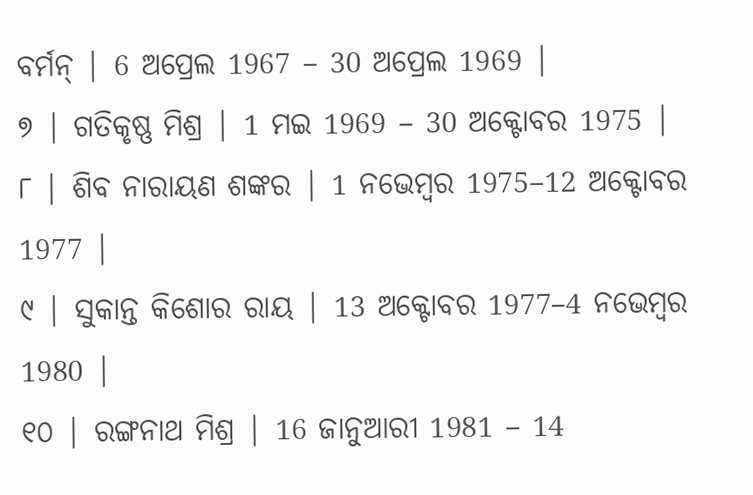ବର୍ମନ୍ | 6 ଅପ୍ରେଲ 1967 – 30 ଅପ୍ରେଲ 1969 |
୭ | ଗତିକୃଷ୍ଣ ମିଶ୍ର | 1 ମଇ 1969 – 30 ଅକ୍ଟୋବର 1975 |
୮ | ଶିବ ନାରାୟଣ ଶଙ୍କର | 1 ନଭେମ୍ବର 1975–12 ଅକ୍ଟୋବର 1977 |
୯ | ସୁକାନ୍ତ କିଶୋର ରାୟ | 13 ଅକ୍ଟୋବର 1977–4 ନଭେମ୍ବର 1980 |
୧୦ | ରଙ୍ଗନାଥ ମିଶ୍ର | 16 ଜାନୁଆରୀ 1981 – 14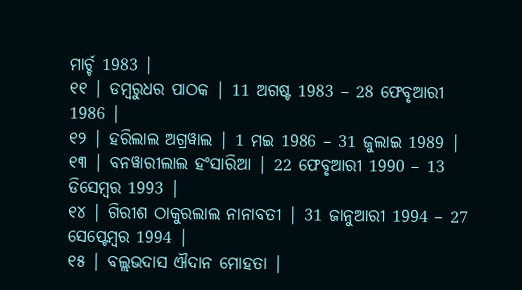ମାର୍ଚ୍ଚ 1983 |
୧୧ | ଡମ୍ବରୁଧର ପାଠକ | 11 ଅଗଷ୍ଟ 1983 – 28 ଫେବୃଆରୀ 1986 |
୧୨ | ହରିଲାଲ ଅଗ୍ରୱାଲ | 1 ମଇ 1986 – 31 ଜୁଲାଇ 1989 |
୧୩ | ବନୱାରୀଲାଲ ହଂସାରିଆ | 22 ଫେବୃଆରୀ 1990 – 13 ଡିସେମ୍ବର 1993 |
୧୪ | ଗିରୀଶ ଠାକୁରଲାଲ ନାନାବତୀ | 31 ଜାନୁଆରୀ 1994 – 27 ସେପ୍ଟେମ୍ବର 1994 |
୧୫ | ବଲ୍ଲଭଦାସ ଐଦାନ ମୋହତା |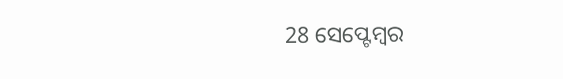28 ସେପ୍ଟେମ୍ବର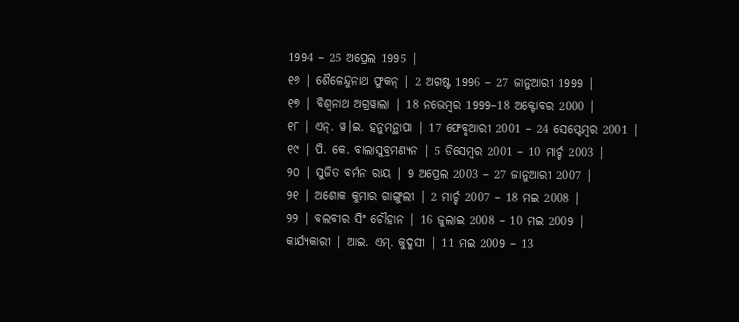1994 – 25 ଅପ୍ରେଲ 1995 |
୧୬ | ଶୈଳେନ୍ଦୁନାଥ ଫୁକନ୍ | 2 ଅଗଷ୍ଟ 1996 – 27 ଜାନୁଆରୀ 1999 |
୧୭ | ବିଶ୍ୱନାଥ ଅଗ୍ରୱାଲା | 18 ନଭେମ୍ବର 1999–18 ଅକ୍ଟୋବର 2000 |
୧୮ | ଏନ୍. ୱ।ଇ. ହନୁମନ୍ଥାପା | 17 ଫେବୃଆରୀ 2001 – 24 ସେପ୍ଟେମ୍ବର 2001 |
୧୯ | ପି. କେ. ବାଲାସୁବ୍ରମଣ୍ୟନ | 5 ଡିସେମ୍ବର 2001 – 10 ମାର୍ଚ୍ଚ 2003 |
୨୦ | ସୁଜିତ ବର୍ମନ ରାୟ | 9 ଅପ୍ରେଲ 2003 – 27 ଜାନୁଆରୀ 2007 |
୨୧ | ଅଶୋକ କୁମାର ଗାଙ୍ଗୁଲୀ | 2 ମାର୍ଚ୍ଚ 2007 – 18 ମଇ 2008 |
୨୨ | ବଲବୀର ସିଂ ଚୌହାନ | 16 ଜୁଲାଇ 2008 – 10 ମଇ 2009 |
କାର୍ଯ୍ୟକାରୀ | ଆଇ. ଏମ୍. କୁଦୁସୀ | 11 ମଇ 2009 – 13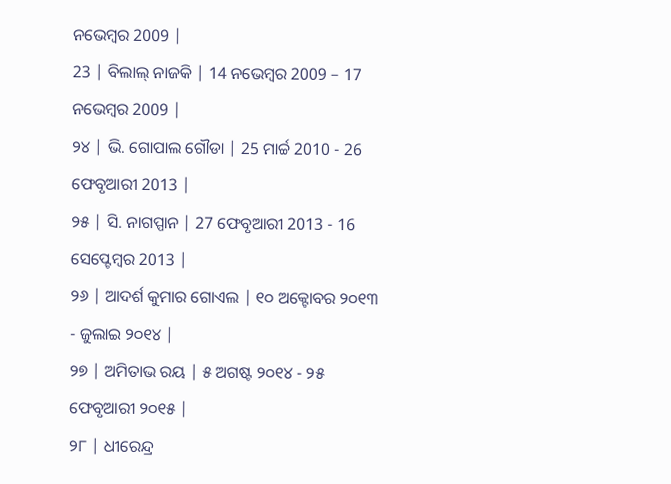ନଭେମ୍ବର 2009 |
23 | ବିଲାଲ୍ ନାଜକି | 14 ନଭେମ୍ବର 2009 – 17 ନଭେମ୍ବର 2009 |
୨୪ | ଭି. ଗୋପାଲ ଗୌଡା | 25 ମାର୍ଚ୍ଚ 2010 - 26 ଫେବୃଆରୀ 2013 |
୨୫ | ସି. ନାଗପ୍ପାନ | 27 ଫେବୃଆରୀ 2013 - 16 ସେପ୍ଟେମ୍ବର 2013 |
୨୬ | ଆଦର୍ଶ କୁମାର ଗୋଏଲ | ୧୦ ଅକ୍ଟୋବର ୨୦୧୩ - ଜୁଲାଇ ୨୦୧୪ |
୨୭ | ଅମିତାଭ ରୟ | ୫ ଅଗଷ୍ଟ ୨୦୧୪ - ୨୫ ଫେବୃଆରୀ ୨୦୧୫ |
୨୮ | ଧୀରେନ୍ଦ୍ର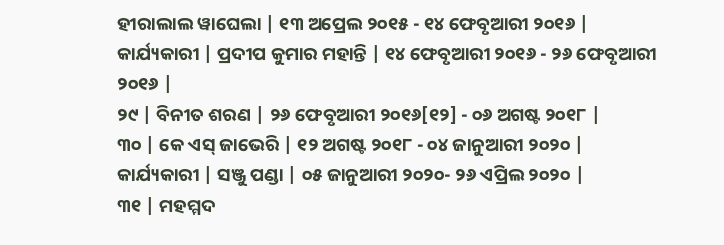ହୀରାଲାଲ ୱାଘେଲା | ୧୩ ଅପ୍ରେଲ ୨୦୧୫ - ୧୪ ଫେବୃଆରୀ ୨୦୧୬ |
କାର୍ଯ୍ୟକାରୀ | ପ୍ରଦୀପ କୁମାର ମହାନ୍ତି | ୧୪ ଫେବୃଆରୀ ୨୦୧୬ - ୨୬ ଫେବୃଆରୀ ୨୦୧୬ |
୨୯ | ବିନୀତ ଶରଣ | ୨୬ ଫେବୃଆରୀ ୨୦୧୬[୧୨] - ୦୬ ଅଗଷ୍ଟ ୨୦୧୮ |
୩୦ | କେ ଏସ୍ ଜାଭେରି | ୧୨ ଅଗଷ୍ଟ ୨୦୧୮ - ୦୪ ଜାନୁଆରୀ ୨୦୨୦ |
କାର୍ଯ୍ୟକାରୀ | ସଞ୍ଜୁ ପଣ୍ଡା | ୦୫ ଜାନୁଆରୀ ୨୦୨୦- ୨୬ ଏପ୍ରିଲ ୨୦୨୦ |
୩୧ | ମହମ୍ମଦ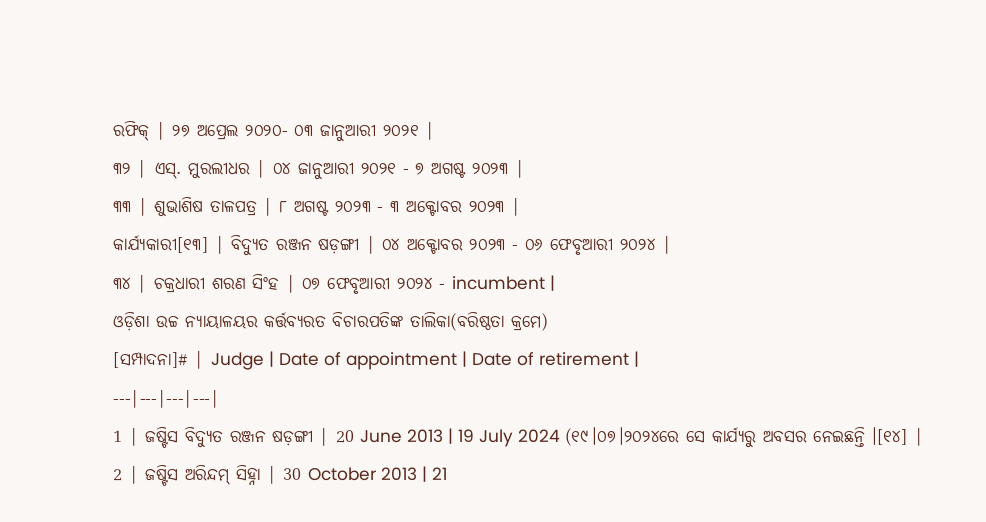ରଫିକ୍ | ୨୭ ଅପ୍ରେଲ ୨୦୨୦- ୦୩ ଜାନୁଆରୀ ୨୦୨୧ |
୩୨ | ଏସ୍. ମୁରଲୀଧର | ୦୪ ଜାନୁଆରୀ ୨୦୨୧ - ୭ ଅଗଷ୍ଟ ୨୦୨୩ |
୩୩ | ଶୁଭାଶିଷ ତାଳପତ୍ର | ୮ ଅଗଷ୍ଟ ୨୦୨୩ - ୩ ଅକ୍ଟୋବର ୨୦୨୩ |
କାର୍ଯ୍ୟକାରୀ[୧୩] | ବିଦ୍ୟୁତ ରଞ୍ଜନ ଷଡ଼ଙ୍ଗୀ | ୦୪ ଅକ୍ଟୋବର ୨୦୨୩ - ୦୬ ଫେବୃଆରୀ ୨୦୨୪ |
୩୪ | ଚକ୍ରଧାରୀ ଶରଣ ସିଂହ | ୦୭ ଫେବୃଆରୀ ୨୦୨୪ - incumbent |
ଓଡ଼ିଶା ଉଚ୍ଚ ନ୍ୟାୟାଳୟର କର୍ତ୍ତବ୍ୟରତ ବିଚାରପତିଙ୍କ ତାଲିକା(ବରିଷ୍ଠତା କ୍ରମେ)
[ସମ୍ପାଦନା]# | Judge | Date of appointment | Date of retirement |
---|---|---|---|
1 | ଜଷ୍ଟିସ ବିଦ୍ୟୁତ ରଞ୍ଜନ ଷଡ଼ଙ୍ଗୀ | 20 June 2013 | 19 July 2024 (୧୯।୦୭।୨୦୨୪ରେ ସେ କାର୍ଯ୍ୟରୁ ଅବସର ନେଇଛନ୍ତି ।[୧୪] |
2 | ଜଷ୍ଟିସ ଅରିନ୍ଦମ୍ ସିହ୍ନା | 30 October 2013 | 21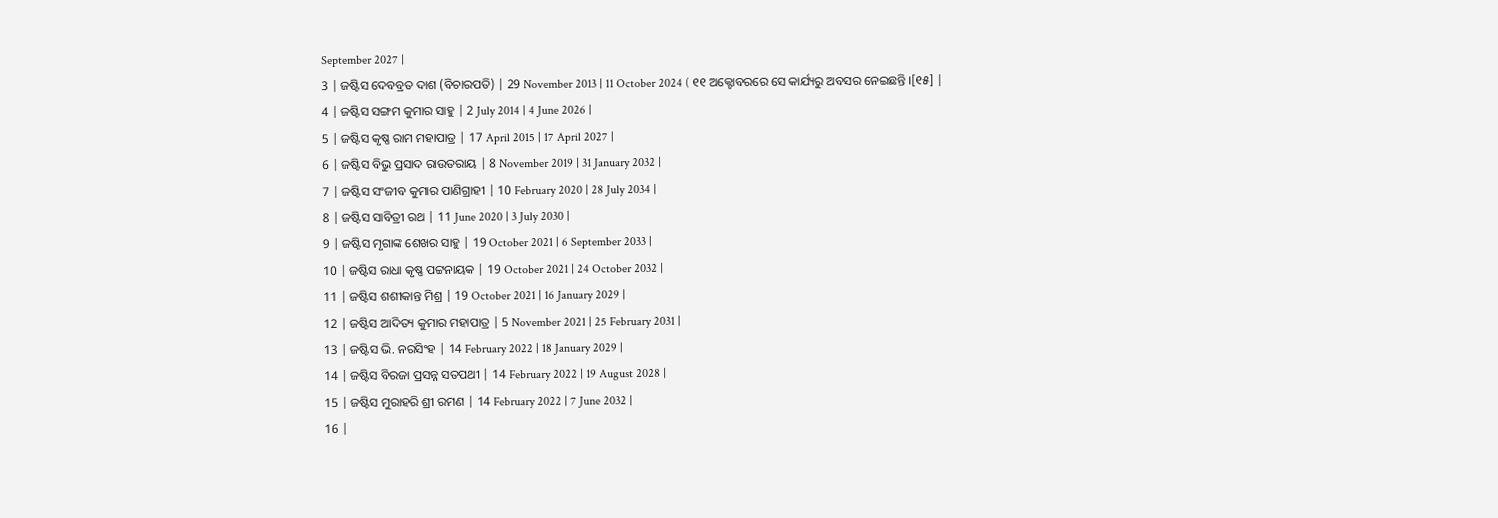September 2027 |
3 | ଜଷ୍ଟିସ ଦେବବ୍ରତ ଦାଶ (ବିଚାରପତି) | 29 November 2013 | 11 October 2024 ( ୧୧ ଅକ୍ଟୋବରରେ ସେ କାର୍ଯ୍ୟରୁ ଅବସର ନେଇଛନ୍ତି ।[୧୫] |
4 | ଜଷ୍ଟିସ ସଙ୍ଗମ କୁମାର ସାହୁ | 2 July 2014 | 4 June 2026 |
5 | ଜଷ୍ଟିସ କୃଷ୍ଣ ରାମ ମହାପାତ୍ର | 17 April 2015 | 17 April 2027 |
6 | ଜଷ୍ଟିସ ବିଭୁ ପ୍ରସାଦ ରାଉତରାୟ | 8 November 2019 | 31 January 2032 |
7 | ଜଷ୍ଟିସ ସଂଜୀବ କୁମାର ପାଣିଗ୍ରାହୀ | 10 February 2020 | 28 July 2034 |
8 | ଜଷ୍ଟିସ ସାବିତ୍ରୀ ରଥ | 11 June 2020 | 3 July 2030 |
9 | ଜଷ୍ଟିସ ମୃଗାଙ୍କ ଶେଖର ସାହୁ | 19 October 2021 | 6 September 2033 |
10 | ଜଷ୍ଟିସ ରାଧା କୃଷ୍ଣ ପଟ୍ଟନାୟକ | 19 October 2021 | 24 October 2032 |
11 | ଜଷ୍ଟିସ ଶଶୀକାନ୍ତ ମିଶ୍ର | 19 October 2021 | 16 January 2029 |
12 | ଜଷ୍ଟିସ ଆଦିତ୍ୟ କୁମାର ମହାପାତ୍ର | 5 November 2021 | 25 February 2031 |
13 | ଜଷ୍ଟିସ ଭି. ନରସିଂହ | 14 February 2022 | 18 January 2029 |
14 | ଜଷ୍ଟିସ ବିରଜା ପ୍ରସନ୍ନ ସତପଥୀ | 14 February 2022 | 19 August 2028 |
15 | ଜଷ୍ଟିସ ମୁରାହରି ଶ୍ରୀ ରମଣ | 14 February 2022 | 7 June 2032 |
16 |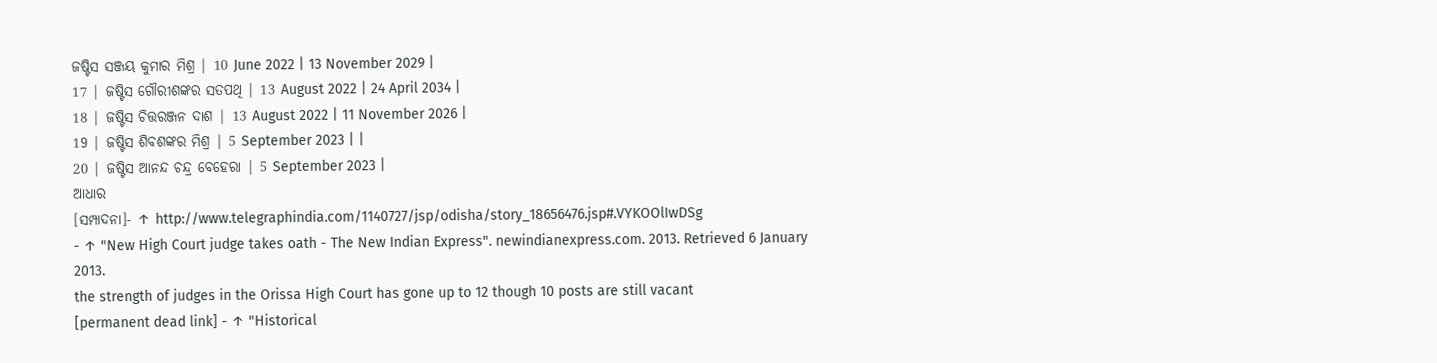ଜଷ୍ଟିସ ସଞ୍ଜୟ କୁମାର ମିଶ୍ର | 10 June 2022 | 13 November 2029 |
17 | ଜଷ୍ଟିସ ଗୌରୀଶଙ୍କର ସତପଥି | 13 August 2022 | 24 April 2034 |
18 | ଜଷ୍ଟିସ ଚିତ୍ତରଞ୍ଜନ ଦାଶ | 13 August 2022 | 11 November 2026 |
19 | ଜଷ୍ଟିସ ଶିବଶଙ୍କର ମିଶ୍ର | 5 September 2023 | |
20 | ଜଷ୍ଟିସ ଆନନ୍ଦ ଚନ୍ଦ୍ର ବେହେରା | 5 September 2023 |
ଆଧାର
[ସମ୍ପାଦନା]- ↑ http://www.telegraphindia.com/1140727/jsp/odisha/story_18656476.jsp#.VYKOOlIwDSg
- ↑ "New High Court judge takes oath - The New Indian Express". newindianexpress.com. 2013. Retrieved 6 January 2013.
the strength of judges in the Orissa High Court has gone up to 12 though 10 posts are still vacant
[permanent dead link] - ↑ "Historical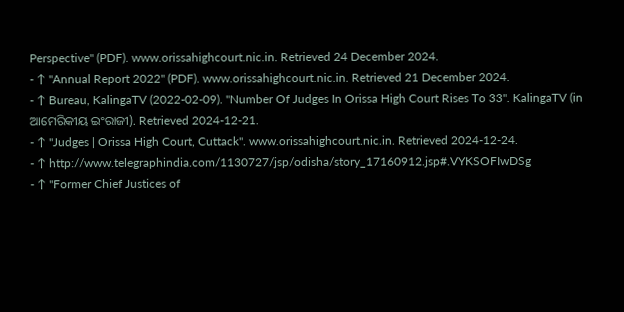Perspective" (PDF). www.orissahighcourt.nic.in. Retrieved 24 December 2024.
- ↑ "Annual Report 2022" (PDF). www.orissahighcourt.nic.in. Retrieved 21 December 2024.
- ↑ Bureau, KalingaTV (2022-02-09). "Number Of Judges In Orissa High Court Rises To 33". KalingaTV (in ଆମେରିକୀୟ ଇଂରାଜୀ). Retrieved 2024-12-21.
- ↑ "Judges | Orissa High Court, Cuttack". www.orissahighcourt.nic.in. Retrieved 2024-12-24.
- ↑ http://www.telegraphindia.com/1130727/jsp/odisha/story_17160912.jsp#.VYKSOFIwDSg
- ↑ "Former Chief Justices of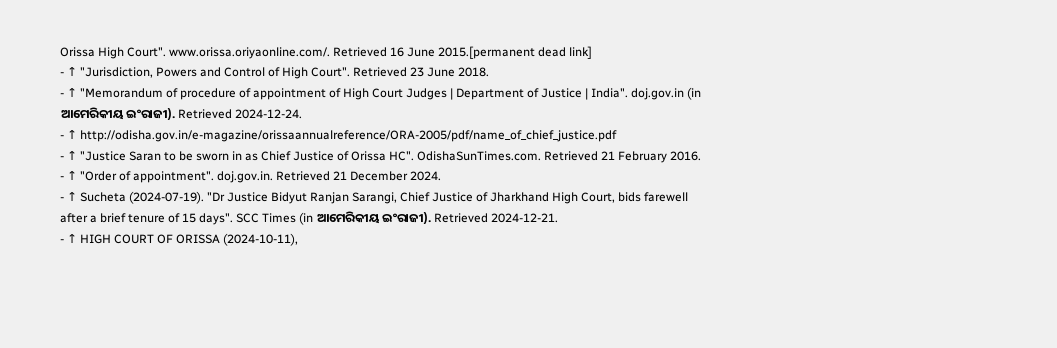Orissa High Court". www.orissa.oriyaonline.com/. Retrieved 16 June 2015.[permanent dead link]
- ↑ "Jurisdiction, Powers and Control of High Court". Retrieved 23 June 2018.
- ↑ "Memorandum of procedure of appointment of High Court Judges | Department of Justice | India". doj.gov.in (in ଆମେରିକୀୟ ଇଂରାଜୀ). Retrieved 2024-12-24.
- ↑ http://odisha.gov.in/e-magazine/orissaannualreference/ORA-2005/pdf/name_of_chief_justice.pdf
- ↑ "Justice Saran to be sworn in as Chief Justice of Orissa HC". OdishaSunTimes.com. Retrieved 21 February 2016.
- ↑ "Order of appointment". doj.gov.in. Retrieved 21 December 2024.
- ↑ Sucheta (2024-07-19). "Dr Justice Bidyut Ranjan Sarangi, Chief Justice of Jharkhand High Court, bids farewell after a brief tenure of 15 days". SCC Times (in ଆମେରିକୀୟ ଇଂରାଜୀ). Retrieved 2024-12-21.
- ↑ HIGH COURT OF ORISSA (2024-10-11),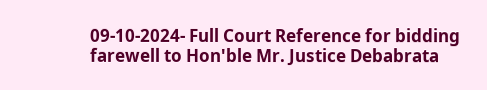09-10-2024- Full Court Reference for bidding farewell to Hon'ble Mr. Justice Debabrata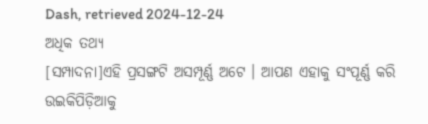Dash, retrieved 2024-12-24
ଅଧିକ ତଥ୍ୟ
[ସମ୍ପାଦନା]ଏହି ପ୍ରସଙ୍ଗଟି ଅସମ୍ପୂର୍ଣ୍ଣ ଅଟେ । ଆପଣ ଏହାକୁ ସଂପୂର୍ଣ୍ଣ କରି ଉଇକିପିଡ଼ିଆକୁ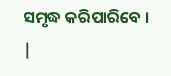ସମୃଦ୍ଧ କରିପାରିବେ । |